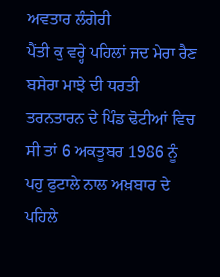ਅਵਤਾਰ ਲੰਗੇਰੀ
ਪੈਂਤੀ ਕੁ ਵਰ੍ਹੇ ਪਹਿਲਾਂ ਜਦ ਮੇਰਾ ਰੈਣ ਬਸੇਰਾ ਮਾਝੇ ਦੀ ਧਰਤੀ ਤਰਨਤਾਰਨ ਦੇ ਪਿੰਡ ਢੋਟੀਆਂ ਵਿਚ ਸੀ ਤਾਂ 6 ਅਕਤੂਬਰ 1986 ਨੂੰ ਪਹੁ ਫੁਟਾਲੇ ਨਾਲ ਅਖ਼ਬਾਰ ਦੇ ਪਹਿਲੇ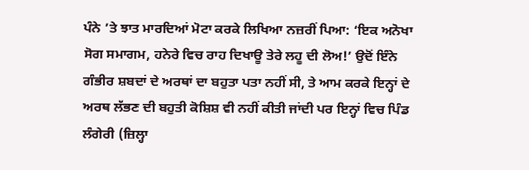ਪੰਨੇ ’ਤੇ ਝਾਤ ਮਾਰਦਿਆਂ ਮੋਟਾ ਕਰਕੇ ਲਿਖਿਆ ਨਜ਼ਰੀਂ ਪਿਆ: ‘ਇਕ ਅਨੋਖਾ ਸੋਗ ਸਮਾਗਮ, ਹਨੇਰੇ ਵਿਚ ਰਾਹ ਦਿਖਾਊ ਤੇਰੇ ਲਹੂ ਦੀ ਲੋਅ!’ ਉਦੋਂ ਇੰਨੇ ਗੰਭੀਰ ਸ਼ਬਦਾਂ ਦੇ ਅਰਥਾਂ ਦਾ ਬਹੁਤਾ ਪਤਾ ਨਹੀਂ ਸੀ, ਤੇ ਆਮ ਕਰਕੇ ਇਨ੍ਹਾਂ ਦੇ ਅਰਥ ਲੱਭਣ ਦੀ ਬਹੁਤੀ ਕੋਸ਼ਿਸ਼ ਵੀ ਨਹੀਂ ਕੀਤੀ ਜਾਂਦੀ ਪਰ ਇਨ੍ਹਾਂ ਵਿਚ ਪਿੰਡ ਲੰਗੇਰੀ (ਜ਼ਿਲ੍ਹਾ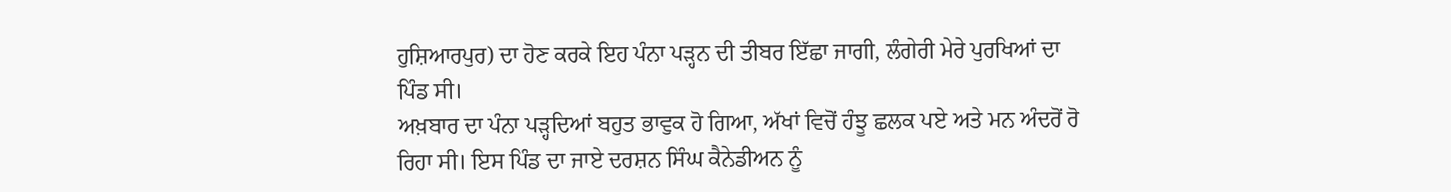ਹੁਸ਼ਿਆਰਪੁਰ) ਦਾ ਹੋਣ ਕਰਕੇ ਇਹ ਪੰਨਾ ਪੜ੍ਹਨ ਦੀ ਤੀਬਰ ਇੱਛਾ ਜਾਗੀ, ਲੰਗੇਰੀ ਮੇਰੇ ਪੁਰਖਿਆਂ ਦਾ ਪਿੰਡ ਸੀ।
ਅਖ਼ਬਾਰ ਦਾ ਪੰਨਾ ਪੜ੍ਹਦਿਆਂ ਬਹੁਤ ਭਾਵੁਕ ਹੋ ਗਿਆ, ਅੱਖਾਂ ਵਿਚੋਂ ਹੰਝੂ ਛਲਕ ਪਏ ਅਤੇ ਮਨ ਅੰਦਰੋਂ ਰੋ ਰਿਹਾ ਸੀ। ਇਸ ਪਿੰਡ ਦਾ ਜਾਏ ਦਰਸ਼ਨ ਸਿੰਘ ਕੈਨੇਡੀਅਨ ਨੂੰ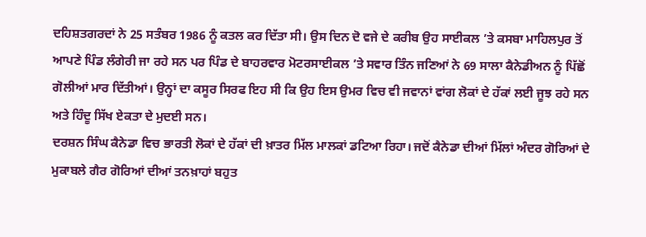ਦਹਿਸ਼ਤਗਰਦਾਂ ਨੇ 25 ਸਤੰਬਰ 1986 ਨੂੰ ਕਤਲ ਕਰ ਦਿੱਤਾ ਸੀ। ਉਸ ਦਿਨ ਦੋ ਵਜੇ ਦੇ ਕਰੀਬ ਉਹ ਸਾਈਕਲ ’ਤੇ ਕਸਬਾ ਮਾਹਿਲਪੁਰ ਤੋਂ ਆਪਣੇ ਪਿੰਡ ਲੰਗੇਰੀ ਜਾ ਰਹੇ ਸਨ ਪਰ ਪਿੰਡ ਦੇ ਬਾਹਰਵਾਰ ਮੋਟਰਸਾਈਕਲ ’ਤੇ ਸਵਾਰ ਤਿੰਨ ਜਣਿਆਂ ਨੇ 69 ਸਾਲਾ ਕੈਨੇਡੀਅਨ ਨੂੰ ਪਿੱਛੋਂ ਗੋਲੀਆਂ ਮਾਰ ਦਿੱਤੀਆਂ। ਉਨ੍ਹਾਂ ਦਾ ਕਸੂਰ ਸਿਰਫ ਇਹ ਸੀ ਕਿ ਉਹ ਇਸ ਉਮਰ ਵਿਚ ਵੀ ਜਵਾਨਾਂ ਵਾਂਗ ਲੋਕਾਂ ਦੇ ਹੱਕਾਂ ਲਈ ਜੂਝ ਰਹੇ ਸਨ ਅਤੇ ਹਿੰਦੂ ਸਿੱਖ ਏਕਤਾ ਦੇ ਮੁਦਈ ਸਨ।
ਦਰਸ਼ਨ ਸਿੰਘ ਕੈਨੇਡਾ ਵਿਚ ਭਾਰਤੀ ਲੋਕਾਂ ਦੇ ਹੱਕਾਂ ਦੀ ਖ਼ਾਤਰ ਮਿੱਲ ਮਾਲਕਾਂ ਡਟਿਆ ਰਿਹਾ। ਜਦੋਂ ਕੈਨੇਡਾ ਦੀਆਂ ਮਿੱਲਾਂ ਅੰਦਰ ਗੋਰਿਆਂ ਦੇ ਮੁਕਾਬਲੇ ਗੈਰ ਗੋਰਿਆਂ ਦੀਆਂ ਤਨਖ਼ਾਹਾਂ ਬਹੁਤ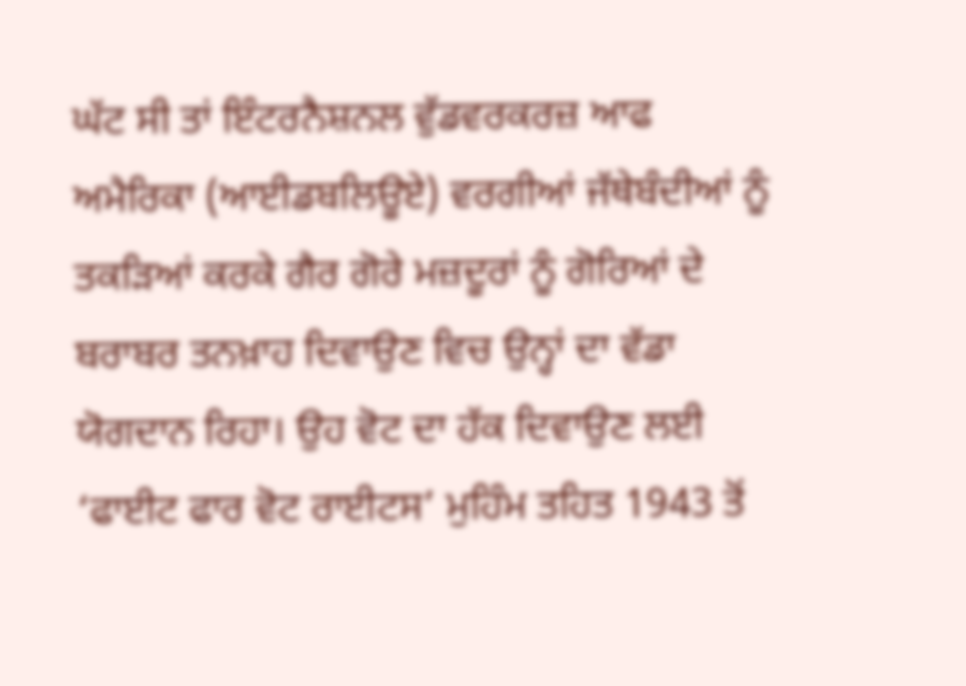ਘੱਟ ਸੀ ਤਾਂ ਇੰਟਰਨੈਸ਼ਨਲ ਵੁੱਡਵਰਕਰਜ਼ ਆਫ ਅਮੈਰਿਕਾ (ਆਈਡਬਲਿਊਏ) ਵਰਗੀਆਂ ਜੱਥੇਬੰਦੀਆਂ ਨੂੰ ਤਕੜਿਆਂ ਕਰਕੇ ਗੈਰ ਗੋਰੇ ਮਜ਼ਦੂਰਾਂ ਨੂੰ ਗੋਰਿਆਂ ਦੇ ਬਰਾਬਰ ਤਨਖ਼ਾਹ ਦਿਵਾਉਣ ਵਿਚ ਉਨ੍ਹਾਂ ਦਾ ਵੱਡਾ ਯੋਗਦਾਨ ਰਿਹਾ। ਉਹ ਵੋਟ ਦਾ ਹੱਕ ਦਿਵਾਉਣ ਲਈ ‘ਫਾਈਟ ਫਾਰ ਵੋਟ ਰਾਈਟਸ’ ਮੁਹਿੰਮ ਤਹਿਤ 1943 ਤੋਂ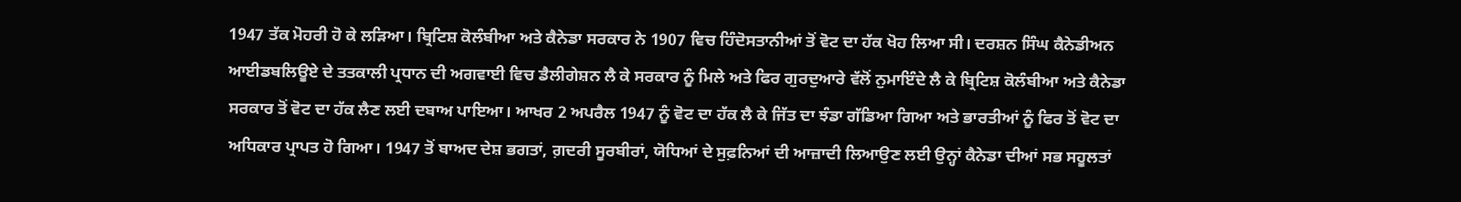1947 ਤੱਕ ਮੋਹਰੀ ਹੋ ਕੇ ਲੜਿਆ। ਬ੍ਰਿਟਿਸ਼ ਕੋਲੰਬੀਆ ਅਤੇ ਕੈਨੇਡਾ ਸਰਕਾਰ ਨੇ 1907 ਵਿਚ ਹਿੰਦੋਸਤਾਨੀਆਂ ਤੋਂ ਵੋਟ ਦਾ ਹੱਕ ਖੋਹ ਲਿਆ ਸੀ। ਦਰਸ਼ਨ ਸਿੰਘ ਕੈਨੇਡੀਅਨ ਆਈਡਬਲਿਊਏ ਦੇ ਤਤਕਾਲੀ ਪ੍ਰਧਾਨ ਦੀ ਅਗਵਾਈ ਵਿਚ ਡੈਲੀਗੇਸ਼ਨ ਲੈ ਕੇ ਸਰਕਾਰ ਨੂੰ ਮਿਲੇ ਅਤੇ ਫਿਰ ਗੁਰਦੁਆਰੇ ਵੱਲੋਂ ਨੁਮਾਇੰਦੇ ਲੈ ਕੇ ਬ੍ਰਿਟਿਸ਼ ਕੋਲੰਬੀਆ ਅਤੇ ਕੈਨੇਡਾ ਸਰਕਾਰ ਤੋਂ ਵੋਟ ਦਾ ਹੱਕ ਲੈਣ ਲਈ ਦਬਾਅ ਪਾਇਆ। ਆਖਰ 2 ਅਪਰੈਲ 1947 ਨੂੰ ਵੋਟ ਦਾ ਹੱਕ ਲੈ ਕੇ ਜਿੱਤ ਦਾ ਝੰਡਾ ਗੱਡਿਆ ਗਿਆ ਅਤੇ ਭਾਰਤੀਆਂ ਨੂੰ ਫਿਰ ਤੋਂ ਵੋਟ ਦਾ ਅਧਿਕਾਰ ਪ੍ਰਾਪਤ ਹੋ ਗਿਆ। 1947 ਤੋਂ ਬਾਅਦ ਦੇਸ਼ ਭਗਤਾਂ, ਗ਼ਦਰੀ ਸੂਰਬੀਰਾਂ, ਯੋਧਿਆਂ ਦੇ ਸੁਫ਼ਨਿਆਂ ਦੀ ਆਜ਼ਾਦੀ ਲਿਆਉਣ ਲਈ ਉਨ੍ਹਾਂ ਕੈਨੇਡਾ ਦੀਆਂ ਸਭ ਸਹੂਲਤਾਂ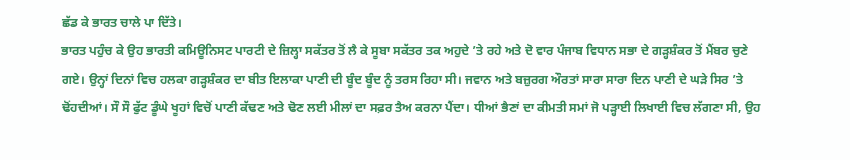ਛੱਡ ਕੇ ਭਾਰਤ ਚਾਲੇ ਪਾ ਦਿੱਤੇ।
ਭਾਰਤ ਪਹੁੰਚ ਕੇ ਉਹ ਭਾਰਤੀ ਕਮਿਊਨਿਸਟ ਪਾਰਟੀ ਦੇ ਜ਼ਿਲ੍ਹਾ ਸਕੱਤਰ ਤੋਂ ਲੈ ਕੇ ਸੂਬਾ ਸਕੱਤਰ ਤਕ ਅਹੁਦੇ ’ਤੇ ਰਹੇ ਅਤੇ ਦੋ ਵਾਰ ਪੰਜਾਬ ਵਿਧਾਨ ਸਭਾ ਦੇ ਗੜ੍ਹਸ਼ੰਕਰ ਤੋਂ ਮੈਂਬਰ ਚੁਣੇ ਗਏ। ਉਨ੍ਹਾਂ ਦਿਨਾਂ ਵਿਚ ਹਲਕਾ ਗੜ੍ਹਸ਼ੰਕਰ ਦਾ ਬੀਤ ਇਲਾਕਾ ਪਾਣੀ ਦੀ ਬੂੰਦ ਬੂੰਦ ਨੂੰ ਤਰਸ ਰਿਹਾ ਸੀ। ਜਵਾਨ ਅਤੇ ਬਜ਼ੁਰਗ ਔਰਤਾਂ ਸਾਰਾ ਸਾਰਾ ਦਿਨ ਪਾਣੀ ਦੇ ਘੜੇ ਸਿਰ ’ਤੇ ਢੋਂਹਦੀਆਂ। ਸੌ ਸੌ ਫੁੱਟ ਡੂੰਘੇ ਖੂਹਾਂ ਵਿਚੋਂ ਪਾਣੀ ਕੱਢਣ ਅਤੇ ਢੋਣ ਲਈ ਮੀਲਾਂ ਦਾ ਸਫ਼ਰ ਤੈਅ ਕਰਨਾ ਪੈਂਦਾ। ਧੀਆਂ ਭੈਣਾਂ ਦਾ ਕੀਮਤੀ ਸਮਾਂ ਜੋ ਪੜ੍ਹਾਈ ਲਿਖਾਈ ਵਿਚ ਲੱਗਣਾ ਸੀ, ਉਹ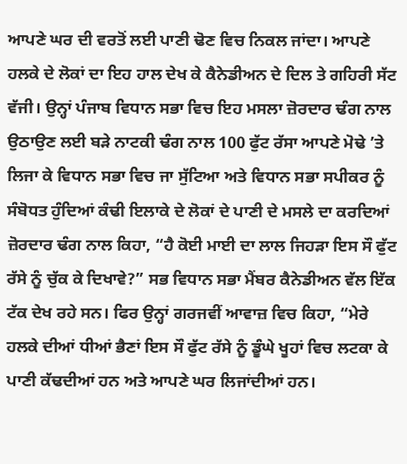ਆਪਣੇ ਘਰ ਦੀ ਵਰਤੋਂ ਲਈ ਪਾਣੀ ਢੋਣ ਵਿਚ ਨਿਕਲ ਜਾਂਦਾ। ਆਪਣੇ ਹਲਕੇ ਦੇ ਲੋਕਾਂ ਦਾ ਇਹ ਹਾਲ ਦੇਖ ਕੇ ਕੈਨੇਡੀਅਨ ਦੇ ਦਿਲ ਤੇ ਗਹਿਰੀ ਸੱਟ ਵੱਜੀ। ਉਨ੍ਹਾਂ ਪੰਜਾਬ ਵਿਧਾਨ ਸਭਾ ਵਿਚ ਇਹ ਮਸਲਾ ਜ਼ੋਰਦਾਰ ਢੰਗ ਨਾਲ ਉਠਾਉਣ ਲਈ ਬੜੇ ਨਾਟਕੀ ਢੰਗ ਨਾਲ 100 ਫੁੱਟ ਰੱਸਾ ਆਪਣੇ ਮੋਢੇ ’ਤੇ ਲਿਜਾ ਕੇ ਵਿਧਾਨ ਸਭਾ ਵਿਚ ਜਾ ਸੁੱਟਿਆ ਅਤੇ ਵਿਧਾਨ ਸਭਾ ਸਪੀਕਰ ਨੂੰ ਸੰਬੋਧਤ ਹੁੰਦਿਆਂ ਕੰਢੀ ਇਲਾਕੇ ਦੇ ਲੋਕਾਂ ਦੇ ਪਾਣੀ ਦੇ ਮਸਲੇ ਦਾ ਕਰਦਿਆਂ ਜ਼ੋਰਦਾਰ ਢੰਗ ਨਾਲ ਕਿਹਾ, “ਹੈ ਕੋਈ ਮਾਈ ਦਾ ਲਾਲ ਜਿਹੜਾ ਇਸ ਸੌ ਫੁੱਟ ਰੱਸੇ ਨੂੰ ਚੁੱਕ ਕੇ ਦਿਖਾਵੇ?” ਸਭ ਵਿਧਾਨ ਸਭਾ ਮੈਂਬਰ ਕੈਨੇਡੀਅਨ ਵੱਲ ਇੱਕ ਟੱਕ ਦੇਖ ਰਹੇ ਸਨ। ਫਿਰ ਉਨ੍ਹਾਂ ਗਰਜਵੀਂ ਆਵਾਜ਼ ਵਿਚ ਕਿਹਾ, “ਮੇਰੇ ਹਲਕੇ ਦੀਆਂ ਧੀਆਂ ਭੈਣਾਂ ਇਸ ਸੌ ਫੁੱਟ ਰੱਸੇ ਨੂੰ ਡੂੰਘੇ ਖੂਹਾਂ ਵਿਚ ਲਟਕਾ ਕੇ ਪਾਣੀ ਕੱਢਦੀਆਂ ਹਨ ਅਤੇ ਆਪਣੇ ਘਰ ਲਿਜਾਂਦੀਆਂ ਹਨ।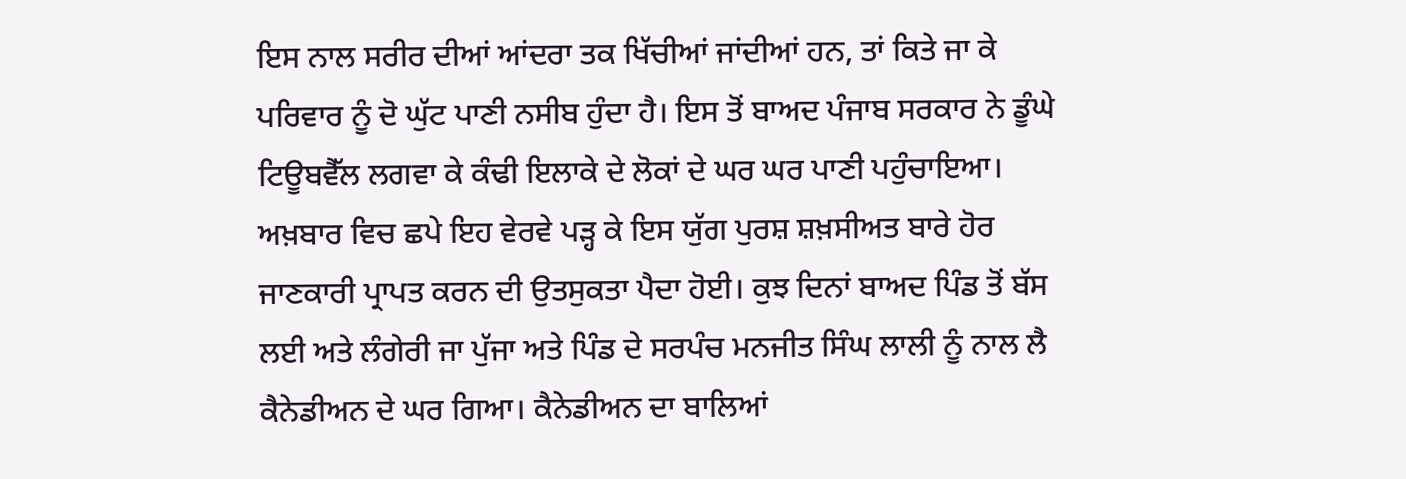ਇਸ ਨਾਲ ਸਰੀਰ ਦੀਆਂ ਆਂਦਰਾ ਤਕ ਖਿੱਚੀਆਂ ਜਾਂਦੀਆਂ ਹਨ, ਤਾਂ ਕਿਤੇ ਜਾ ਕੇ ਪਰਿਵਾਰ ਨੂੰ ਦੋ ਘੁੱਟ ਪਾਣੀ ਨਸੀਬ ਹੁੰਦਾ ਹੈ। ਇਸ ਤੋਂ ਬਾਅਦ ਪੰਜਾਬ ਸਰਕਾਰ ਨੇ ਡੂੰਘੇ ਟਿਊਬਵੈੱਲ ਲਗਵਾ ਕੇ ਕੰਢੀ ਇਲਾਕੇ ਦੇ ਲੋਕਾਂ ਦੇ ਘਰ ਘਰ ਪਾਣੀ ਪਹੁੰਚਾਇਆ।
ਅਖ਼ਬਾਰ ਵਿਚ ਛਪੇ ਇਹ ਵੇਰਵੇ ਪੜ੍ਹ ਕੇ ਇਸ ਯੁੱਗ ਪੁਰਸ਼ ਸ਼ਖ਼ਸੀਅਤ ਬਾਰੇ ਹੋਰ ਜਾਣਕਾਰੀ ਪ੍ਰਾਪਤ ਕਰਨ ਦੀ ਉਤਸੁਕਤਾ ਪੈਦਾ ਹੋਈ। ਕੁਝ ਦਿਨਾਂ ਬਾਅਦ ਪਿੰਡ ਤੋਂ ਬੱਸ ਲਈ ਅਤੇ ਲੰਗੇਰੀ ਜਾ ਪੁੱਜਾ ਅਤੇ ਪਿੰਡ ਦੇ ਸਰਪੰਚ ਮਨਜੀਤ ਸਿੰਘ ਲਾਲੀ ਨੂੰ ਨਾਲ ਲੈ ਕੈਨੇਡੀਅਨ ਦੇ ਘਰ ਗਿਆ। ਕੈਨੇਡੀਅਨ ਦਾ ਬਾਲਿਆਂ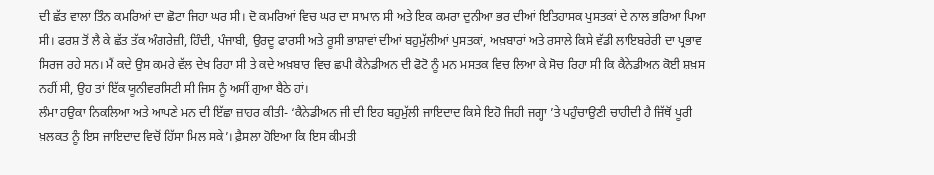ਦੀ ਛੱਤ ਵਾਲਾ ਤਿੰਨ ਕਮਰਿਆਂ ਦਾ ਛੋਟਾ ਜਿਹਾ ਘਰ ਸੀ। ਦੋ ਕਮਰਿਆਂ ਵਿਚ ਘਰ ਦਾ ਸਾਮਾਨ ਸੀ ਅਤੇ ਇਕ ਕਮਰਾ ਦੁਨੀਆ ਭਰ ਦੀਆਂ ਇਤਿਹਾਸਕ ਪੁਸਤਕਾਂ ਦੇ ਨਾਲ ਭਰਿਆ ਪਿਆ ਸੀ। ਫਰਸ਼ ਤੋਂ ਲੈ ਕੇ ਛੱਤ ਤੱਕ ਅੰਗਰੇਜ਼ੀ, ਹਿੰਦੀ, ਪੰਜਾਬੀ, ਉਰਦੂ ਫਾਰਸੀ ਅਤੇ ਰੂਸੀ ਭਾਸ਼ਾਵਾਂ ਦੀਆਂ ਬਹੁਮੁੱਲੀਆਂ ਪੁਸਤਕਾਂ, ਅਖ਼ਬਾਰਾਂ ਅਤੇ ਰਸਾਲੇ ਕਿਸੇ ਵੱਡੀ ਲਾਇਬਰੇਰੀ ਦਾ ਪ੍ਰਭਾਵ ਸਿਰਜ ਰਹੇ ਸਨ। ਮੈਂ ਕਦੇ ਉਸ ਕਮਰੇ ਵੱਲ ਦੇਖ ਰਿਹਾ ਸੀ ਤੇ ਕਦੇ ਅਖ਼ਬਾਰ ਵਿਚ ਛਪੀ ਕੈਨੇਡੀਅਨ ਦੀ ਫੋਟੋ ਨੂੰ ਮਨ ਮਸਤਕ ਵਿਚ ਲਿਆ ਕੇ ਸੋਚ ਰਿਹਾ ਸੀ ਕਿ ਕੈਨੇਡੀਅਨ ਕੋਈ ਸ਼ਖ਼ਸ ਨਹੀਂ ਸੀ, ਉਹ ਤਾਂ ਇੱਕ ਯੂਨੀਵਰਸਿਟੀ ਸੀ ਜਿਸ ਨੂੰ ਅਸੀਂ ਗੁਆ ਬੈਠੇ ਹਾਂ।
ਲੰਮਾ ਹਉਕਾ ਨਿਕਲਿਆ ਅਤੇ ਆਪਣੇ ਮਨ ਦੀ ਇੱਛਾ ਜ਼ਾਹਰ ਕੀਤੀ- ‘ਕੈਨੇਡੀਅਨ ਜੀ ਦੀ ਇਹ ਬਹੁਮੁੱਲੀ ਜਾਇਦਾਦ ਕਿਸੇ ਇਹੋ ਜਿਹੀ ਜਗ੍ਹਾ ’ਤੇ ਪਹੁੰਚਾਉਣੀ ਚਾਹੀਦੀ ਹੈ ਜਿੱਥੋਂ ਪੂਰੀ ਖ਼ਲਕਤ ਨੂੰ ਇਸ ਜਾਇਦਾਦ ਵਿਚੋਂ ਹਿੱਸਾ ਮਿਲ ਸਕੇ’। ਫ਼ੈਸਲਾ ਹੋਇਆ ਕਿ ਇਸ ਕੀਮਤੀ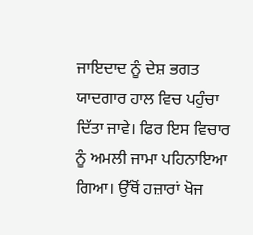ਜਾਇਦਾਦ ਨੂੰ ਦੇਸ਼ ਭਗਤ ਯਾਦਗਾਰ ਹਾਲ ਵਿਚ ਪਹੁੰਚਾ ਦਿੱਤਾ ਜਾਵੇ। ਫਿਰ ਇਸ ਵਿਚਾਰ ਨੂੰ ਅਮਲੀ ਜਾਮਾ ਪਹਿਨਾਇਆ ਗਿਆ। ਉੱਥੋਂ ਹਜ਼ਾਰਾਂ ਖੋਜ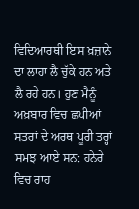ਵਿਦਿਆਰਥੀ ਇਸ ਖ਼ਜ਼ਾਨੇ ਦਾ ਲਾਹਾ ਲੈ ਚੁੱਕੇ ਹਨ ਅਤੇ ਲੈ ਰਹੇ ਹਨ। ਹੁਣ ਮੈਨੂੰ ਅਖ਼ਬਾਰ ਵਿਚ ਛਪੀਆਂ ਸਤਰਾਂ ਦੇ ਅਰਥ ਪੂਰੀ ਤਰ੍ਹਾਂ ਸਮਝ ਆਏ ਸਨ: ਹਨੇਰੇ ਵਿਚ ਰਾਹ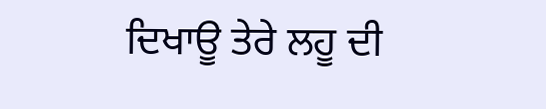ਦਿਖਾਊ ਤੇਰੇ ਲਹੂ ਦੀ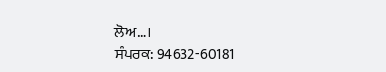ਲੋਅ…।
ਸੰਪਰਕ: 94632-60181